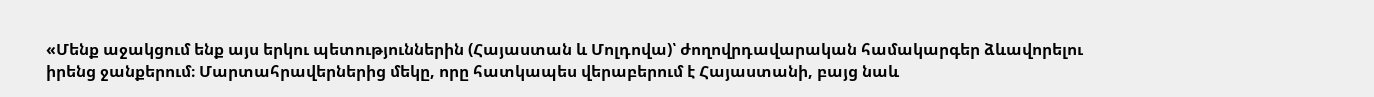«Մենք աջակցում ենք այս երկու պետություններին (Հայաստան և Մոլդովա)՝ ժողովրդավարական համակարգեր ձևավորելու իրենց ջանքերում։ Մարտահրավերներից մեկը, որը հատկապես վերաբերում է Հայաստանի, բայց նաև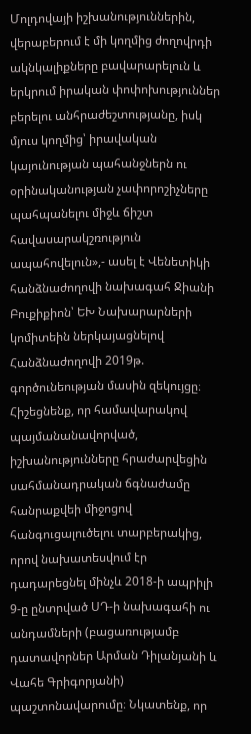Մոլդովայի իշխանություններին, վերաբերում է մի կողմից ժողովրդի ակնկալիքները բավարարելուն և երկրում իրական փոփոխություններ բերելու անհրաժեշտությանը, իսկ մյուս կողմից՝ իրավական կայունության պահանջներն ու օրինականության չափորոշիչները պահպանելու միջև ճիշտ հավասարակշռություն ապահովելուն»,- ասել է Վենետիկի հանձնաժողովի նախագահ Ջիանի Բուքիքիոն՝ ԵԽ Նախարարների կոմիտեին ներկայացնելով Հանձնաժողովի 2019թ. գործունեության մասին զեկույցը։
Հիշեցնենք, որ համավարակով պայմանանավորված, իշխանությունները հրաժարվեցին սահմանադրական ճգնաժամը հանրաքվեի միջոցով հանգուցալուծելու տարբերակից, որով նախատեսվում էր դադարեցնել մինչև 2018-ի ապրիլի 9-ը ընտրված ՍԴ-ի նախագահի ու անդամների (բացառությամբ դատավորներ Արման Դիլանյանի և Վահե Գրիգորյանի) պաշտոնավարումը։ Նկատենք, որ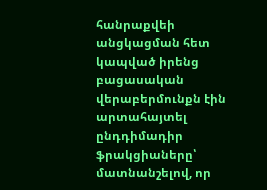հանրաքվեի անցկացման հետ կապված իրենց բացասական վերաբերմունքն էին արտահայտել ընդդիմադիր ֆրակցիաները՝ մատնանշելով, որ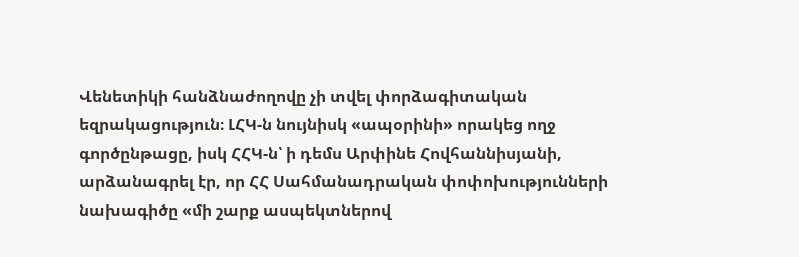Վենետիկի հանձնաժողովը չի տվել փորձագիտական եզրակացություն։ ԼՀԿ-ն նույնիսկ «ապօրինի» որակեց ողջ գործընթացը, իսկ ՀՀԿ-ն՝ ի դեմս Արփինե Հովհաննիսյանի, արձանագրել էր, որ ՀՀ Սահմանադրական փոփոխությունների նախագիծը «մի շարք ասպեկտներով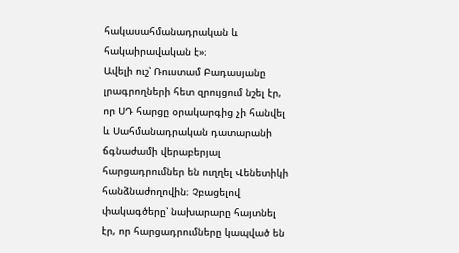հակասահմանադրական և հակաիրավական է»։
Ավելի ուշ՝ Ռուստամ Բադասյանը լրագրողների հետ զրույցում նշել էր, որ ՍԴ հարցը օրակարգից չի հանվել և Սահմանադրական դատարանի ճգնաժամի վերաբերյալ հարցադրումներ են ուղղել Վենետիկի հանձնաժողովին։ Չբացելով փակագծերը՝ նախարարը հայտնել էր, որ հարցադրումները կապված են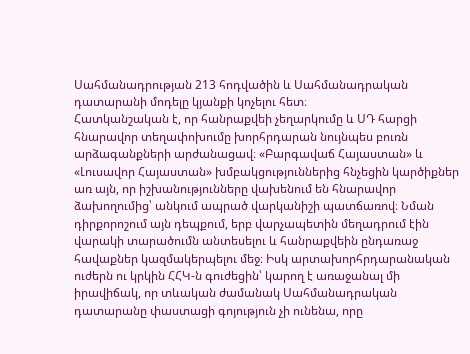Սահմանադրության 213 հոդվածին և Սահմանադրական դատարանի մոդելը կյանքի կոչելու հետ։
Հատկանշական է, որ հանրաքվեի չեղարկումը և ՍԴ հարցի հնարավոր տեղափոխումը խորհրդարան նույնպես բուռն արձագանքների արժանացավ։ «Բարգավաճ Հայաստան» և «Լուսավոր Հայաստան» խմբակցություններից հնչեցին կարծիքներ առ այն, որ իշխանությունները վախենում են հնարավոր ձախողումից՝ անկում ապրած վարկանիշի պատճառով։ Նման դիրքորոշում այն դեպքում, երբ վարչապետին մեղադրում էին վարակի տարածումն անտեսելու և հանրաքվեին ընդառաջ հավաքներ կազմակերպելու մեջ։ Իսկ արտախորհրդարանական ուժերն ու կրկին ՀՀԿ-ն գուժեցին՝ կարող է առաջանալ մի իրավիճակ, որ տևական ժամանակ Սահմանադրական դատարանը փաստացի գոյություն չի ունենա, որը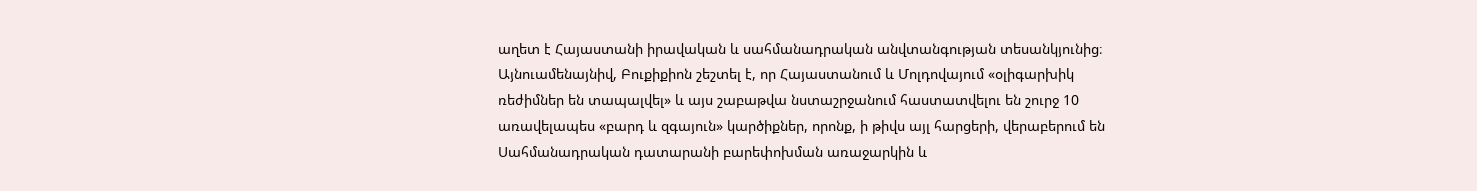աղետ է Հայաստանի իրավական և սահմանադրական անվտանգության տեսանկյունից։
Այնուամենայնիվ, Բուքիքիոն շեշտել է, որ Հայաստանում և Մոլդովայում «օլիգարխիկ ռեժիմներ են տապալվել» և այս շաբաթվա նստաշրջանում հաստատվելու են շուրջ 10 առավելապես «բարդ և զգայուն» կարծիքներ, որոնք, ի թիվս այլ հարցերի, վերաբերում են Սահմանադրական դատարանի բարեփոխման առաջարկին և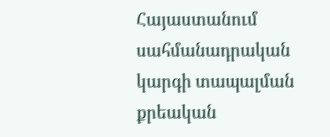Հայաստանում սահմանադրական կարգի տապալման քրեական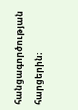հանցագործության հարցերին։